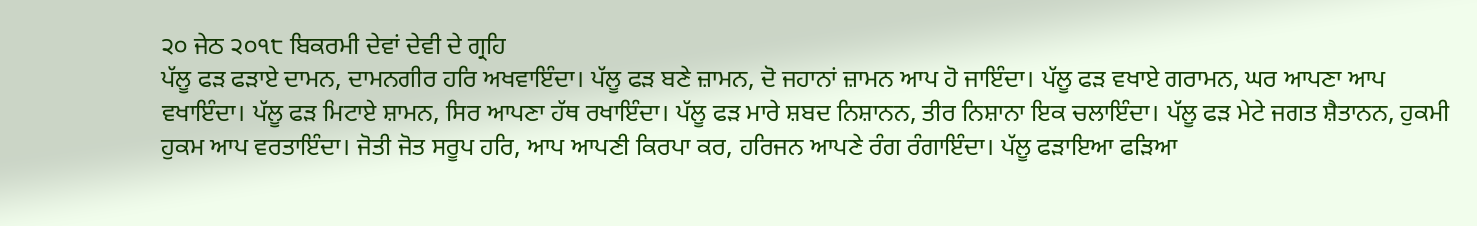੨੦ ਜੇਠ ੨੦੧੮ ਬਿਕਰਮੀ ਦੇਵਾਂ ਦੇਵੀ ਦੇ ਗ੍ਰਹਿ
ਪੱਲੂ ਫੜ ਫੜਾਏ ਦਾਮਨ, ਦਾਮਨਗੀਰ ਹਰਿ ਅਖਵਾਇੰਦਾ। ਪੱਲੂ ਫੜ ਬਣੇ ਜ਼ਾਮਨ, ਦੋ ਜਹਾਨਾਂ ਜ਼ਾਮਨ ਆਪ ਹੋ ਜਾਇੰਦਾ। ਪੱਲੂ ਫੜ ਵਖਾਏ ਗਰਾਮਨ, ਘਰ ਆਪਣਾ ਆਪ ਵਖਾਇੰਦਾ। ਪੱਲੂ ਫੜ ਮਿਟਾਏ ਸ਼ਾਮਨ, ਸਿਰ ਆਪਣਾ ਹੱਥ ਰਖਾਇੰਦਾ। ਪੱਲੂ ਫੜ ਮਾਰੇ ਸ਼ਬਦ ਨਿਸ਼ਾਨਨ, ਤੀਰ ਨਿਸ਼ਾਨਾ ਇਕ ਚਲਾਇੰਦਾ। ਪੱਲੂ ਫੜ ਮੇਟੇ ਜਗਤ ਸ਼ੈਤਾਨਨ, ਹੁਕਮੀ ਹੁਕਮ ਆਪ ਵਰਤਾਇੰਦਾ। ਜੋਤੀ ਜੋਤ ਸਰੂਪ ਹਰਿ, ਆਪ ਆਪਣੀ ਕਿਰਪਾ ਕਰ, ਹਰਿਜਨ ਆਪਣੇ ਰੰਗ ਰੰਗਾਇੰਦਾ। ਪੱਲੂ ਫੜਾਇਆ ਫੜਿਆ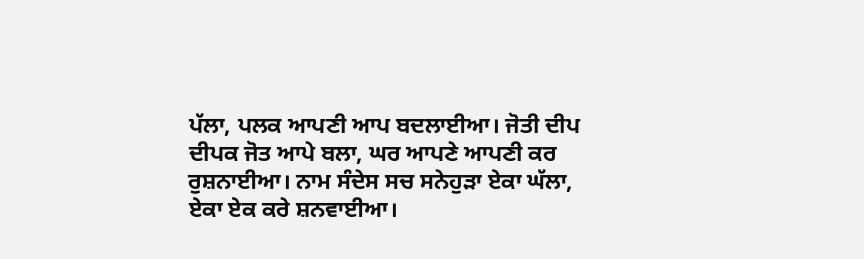ਪੱਲਾ, ਪਲਕ ਆਪਣੀ ਆਪ ਬਦਲਾਈਆ। ਜੋਤੀ ਦੀਪ ਦੀਪਕ ਜੋਤ ਆਪੇ ਬਲਾ, ਘਰ ਆਪਣੇ ਆਪਣੀ ਕਰ ਰੁਸ਼ਨਾਈਆ। ਨਾਮ ਸੰਦੇਸ ਸਚ ਸਨੇਹੁੜਾ ਏਕਾ ਘੱਲਾ, ਏਕਾ ਏਕ ਕਰੇ ਸ਼ਨਵਾਈਆ।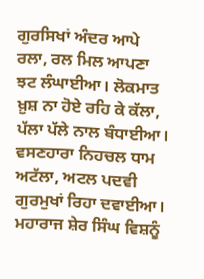ਗੁਰਸਿਖਾਂ ਅੰਦਰ ਆਪੇ ਰਲਾ, ਰਲ ਮਿਲ ਆਪਣਾ ਝਟ ਲੰਘਾਈਆ। ਲੋਕਮਾਤ ਖ਼ੁਸ਼ ਨਾ ਹੋਏ ਰਹਿ ਕੇ ਕੱਲਾ, ਪੱਲਾ ਪੱਲੇ ਨਾਲ ਬੰਧਾਈਆ। ਵਸਣਹਾਰਾ ਨਿਹਚਲ ਧਾਮ ਅਟੱਲਾ, ਅਟਲ ਪਦਵੀ ਗੁਰਮੁਖਾਂ ਰਿਹਾ ਦਵਾਈਆ। ਮਹਾਰਾਜ ਸ਼ੇਰ ਸਿੰਘ ਵਿਸ਼ਨੂੰ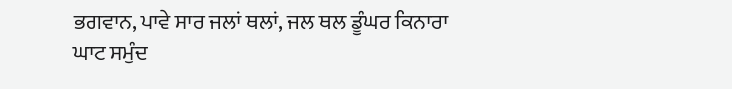ਭਗਵਾਨ, ਪਾਵੇ ਸਾਰ ਜਲਾਂ ਥਲਾਂ, ਜਲ ਥਲ ਡੂੰਘਰ ਕਿਨਾਰਾ ਘਾਟ ਸਮੁੰਦ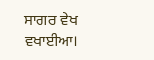ਸਾਗਰ ਵੇਖ ਵਖਾਈਆ।